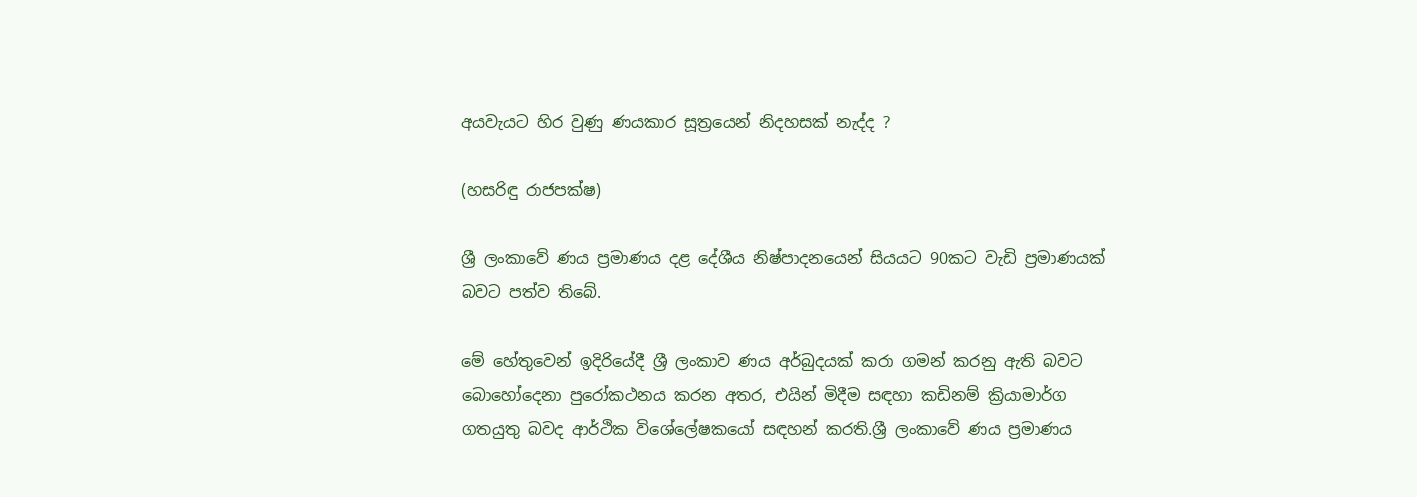අයවැයට හිර වුණු ණයකාර සූත්‍රයෙන් නිදහසක් නැද්ද ?

(හසරිඳු රාජපක්ෂ)

ශ්‍රී ලංකාවේ ණය ප්‍රමාණය දළ දේශීය නිෂ්පාදනයෙන් සියයට 90කට වැඩි ප්‍රමාණයක් බවට පත්ව තිබේ.

මේ හේතුවෙන් ඉදිරියේදී ශ්‍රී ලංකාව ණය අර්බුදයක් කරා ගමන් කරනු ඇති බවට බොහෝදෙනා පුරෝකථනය කරන අතර, එයින් මිදීම සඳහා කඩිනම් ක්‍රියාමාර්ග ගතයුතු බවද ආර්ථික විශේලේෂකයෝ සඳහන් කරති.ශ්‍රී ලංකාවේ ණය ප්‍රමාණය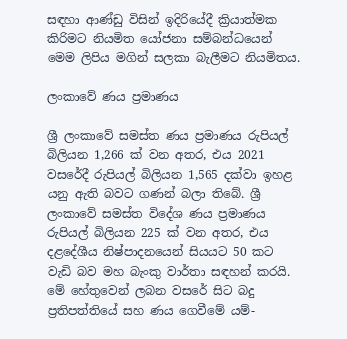සඳහා ආණ්ඩු විසින් ඉදිරියේදී ක්‍රියාත්මක කිරිමට නියමිත යෝජනා සම්බන්ධයෙන් මෙම ලිපිය මගින් සලකා බැලීමට නියමිතය.

ලංකාවේ ණය ප්‍රමාණය

ශ්‍රී ලංකාවේ සමස්ත ණය ප්‍රමාණය රුපියල් බිලියන 1,266 ක් වන අතර, එය 2021 වසරේදී රුපියල් බිලියන 1,565 දක්වා ඉහළ යනු ඇති බවට ගණන් බලා තිබේ. ශ්‍රී ලංකාවේ සමස්ත විදේශ ණය ප්‍රමාණය රුපියල් බිලියන 225 ක් වන අතර, එය දළදේශීය නිෂ්පාදනයෙන් සියයට 50 කට වැඩි බව මහ බැංකු වාර්තා සඳහන් කරයි. මේ හේතුවෙන් ලබන වසරේ සිට බදු ප්‍රතිපත්තියේ සහ ණය ගෙවීමේ යම්-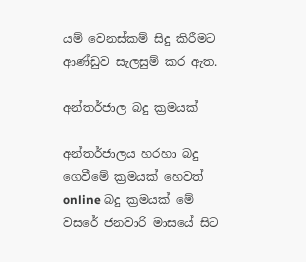යම් වෙනස්කම් සිදු කිරීමට ආණ්ඩුව සැලසුම් කර ඇත.

අන්තර්ජාල බදු ක්‍රමයක්

අන්තර්ජාලය හරහා බදු ගෙවීමේ ක්‍රමයක් හෙවත් online බදු ක්‍රමයක් මේ වසරේ ජනවාරි මාසයේ සිට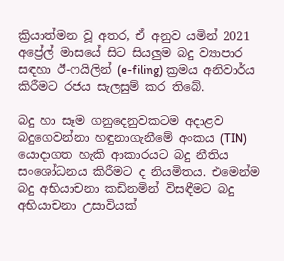ක්‍රියාත්මන වූ අතර, ඒ අනුව යමින් 2021 අප්‍රේල් මාසයේ සිට සියලුම බදු ව්‍යාපාර සඳහා ඊ-ෆයිලින් (e-filing) ක්‍රමය අනිවාර්ය කිරීමට රජය සැලසුම් කර තිබේ.

බදු හා සෑම ගනුදෙනුවකටම අදාළව බදුගෙවන්නා හඳුනාගැනීමේ අංකය (TIN) යොදාගත හැකි ආකාරයට බදු නීතිය සංශෝධනය කිරීමට ද නියමිතය. එමෙන්ම බදු අභියාචනා කඩිනමින් විසඳීමට බදු අභියාචනා උසාවියක්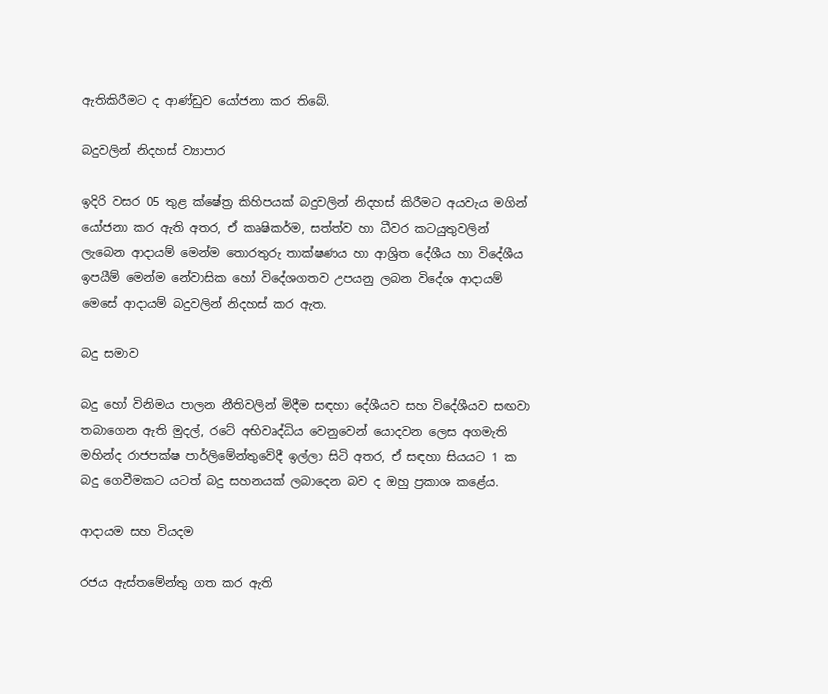ඇතිකිරීමට ද ආණ්ඩුව යෝජනා කර තිබේ.

බදුවලින් නිදහස් ව්‍යාපාර

ඉදිරි වසර 05 තුළ ක්ෂේත්‍ර කිහිපයක් බදුවලින් නිදහස් කිරීමට අයවැය මගින් යෝජනා කර ඇති අතර, ඒ කෘෂිකර්ම, සත්ත්ව හා ධීවර කටයුතුවලින් ලැබෙන ආදායම් මෙන්ම තොරතුරු තාක්ෂණය හා ආශ්‍රිත දේශීය හා විදේශීය ඉපයීම් මෙන්ම නේවාසික හෝ විදේශගතව උපයනු ලබන විදේශ ආදායම් මෙසේ ආදායම් බදුවලින් නිදහස් කර ඇත.

බදු සමාව

බදු හෝ විනිමය පාලන නීතිවලින් මිදීම සඳහා දේශීයව සහ විදේශීයව සඟවා තබාගෙන ඇති මුදල්, රටේ අභිවෘද්ධිය වෙනුවෙන් යොදවන ලෙස අගමැති මහින්ද රාජපක්ෂ පාර්ලිමේන්තුවේදී ඉල්ලා සිටි අතර, ඒ සඳහා සියයට 1 ක බදු ගෙවීමකට යටත් බදු සහනයක් ලබාදෙන බව ද ඔහු ප්‍රකාශ කළේය.

ආදායම සහ වියදම

රජය ඇස්තමේන්තු ගත කර ඇති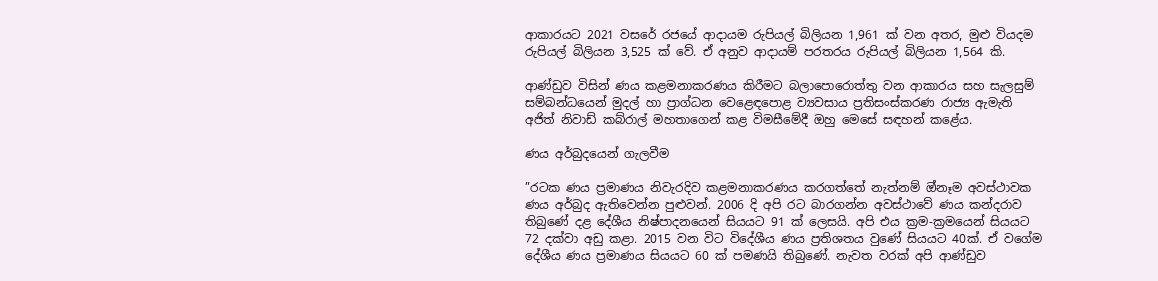ආකාරයට 2021 වසරේ රජයේ ආදායම රුපියල් බිලියන 1,961 ක් වන අතර, මුළු වියදම රුපියල් බිලියන 3,525 ක් වේ. ඒ අනුව ආදායම් පරතරය රුපියල් බිලියන 1,564 කි.

ආණ්ඩුව විසින් ණය කළමනාකරණය කිරීමට බලාපොරොත්තු වන ආකාරය සහ සැලසුම් සම්බන්ධයෙන් මුදල් හා ප්‍රාග්ධන වෙළෙඳපොළ ව්‍යවසාය ප්‍රතිසංස්කරණ රාජ්‍ය ඇමැති අජිත් නිවාඩ් කබ්රාල් මහතාගෙන් කළ විමසීමේදී ඔහු මෙසේ සඳහන් කළේය.

ණය අර්බුදයෙන් ගැලවීම

”රටක ණය ප්‍රමාණය නිවැරදිව කළමනාකරණය කරගත්තේ නැත්නම් ඔ්නෑම අවස්ථාවක ණය අර්බුද ඇතිවෙන්න පුළුවන්. 2006 දි අපි රට බාරගන්න අවස්ථාවේ ණය කන්දරාව තිබුණේ දළ දේශීය නිෂ්පාදනයෙන් සියයට 91 ක් ලෙසයි. අපි එය ක්‍රම-ක්‍රමයෙන් සියයට 72 දක්වා අඩු කළා. 2015 වන විට විදේශීය ණය ප්‍රතිශතය වුණේ සියයට 40ක්. ඒ වගේම දේශීය ණය ප්‍රමාණය සියයට 60 ක් පමණයි තිබුණේ. නැවත වරක් අපි ආණ්ඩුව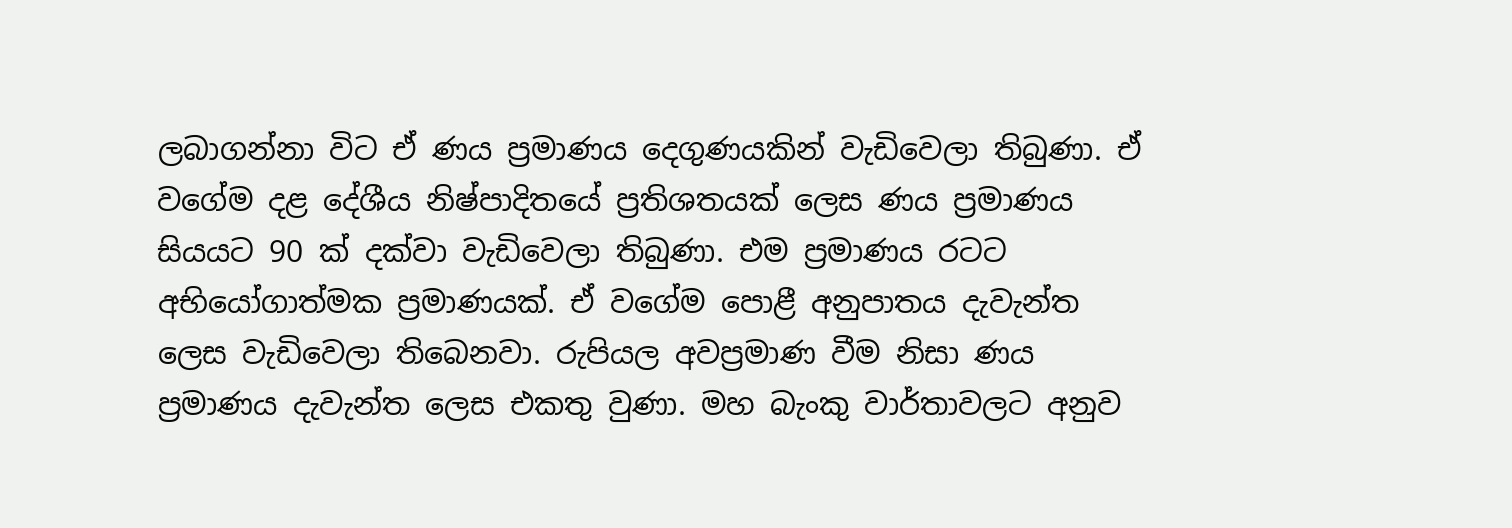ලබාගන්නා විට ඒ ණය ප්‍රමාණය දෙගුණයකින් වැඩිවෙලා තිබුණා. ඒ වගේම දළ දේශීය නිෂ්පාදිතයේ ප්‍රතිශතයක් ලෙස ණය ප්‍රමාණය සියයට 90 ක් දක්වා වැඩිවෙලා තිබුණා. එම ප්‍රමාණය රටට අභියෝගාත්මක ප්‍රමාණයක්. ඒ වගේම පොළී අනුපාතය දැවැන්ත ලෙස වැඩිවෙලා තිබෙනවා. රුපියල අවප්‍රමාණ වීම නිසා ණය ප්‍රමාණය දැවැන්ත ලෙස එකතු වුණා. මහ බැංකු වාර්තාවලට අනුව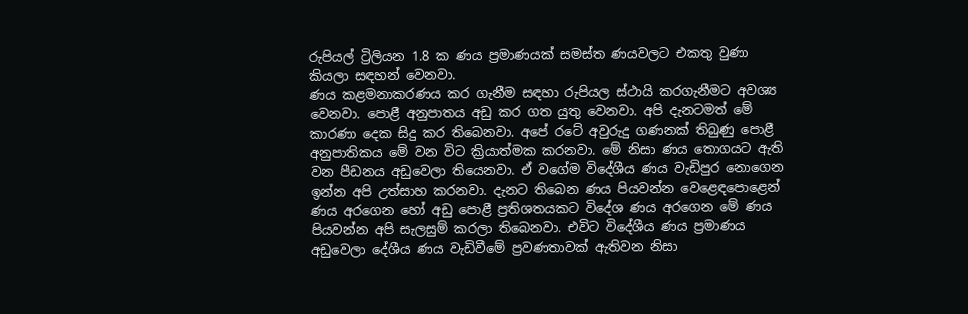රුපියල් ට්‍රිලියන 1.8 ක ණය ප්‍රමාණයක් සමස්ත ණයවලට එකතු වුණා කියලා සඳහන් වෙනවා.
ණය කළමනාකරණය කර ගැනීම සඳහා රුපියල ස්ථායි කරගැනීමට අවශ්‍ය වෙනවා. පොළී අනුපාතය අඩු කර ගත යුතු වෙනවා. අපි දැනටමත් මේ කාරණා දෙක සිදු කර තිබෙනවා. අපේ රටේ අවුරුදු ගණනක් තිබුණු පොළී අනුපාතිකය මේ වන විට ක්‍රියාත්මක කරනවා. මේ නිසා ණය තොගයට ඇති වන පීඩනය අඩුවෙලා තියෙනවා. ඒ වගේම විදේශීය ණය වැඩිපුර නොගෙන ඉන්න අපි උත්සාහ කරනවා. දැනට තිබෙන ණය පියවන්න වෙළෙඳපොළෙන් ණය අරගෙන හෝ අඩු පොළී ප්‍රතිශතයකට විදේශ ණය අරගෙන මේ ණය පියවන්න අපි සැලසුම් කරලා තිබෙනවා. එවිට විදේශීය ණය ප්‍රමාණය අඩුවෙලා දේශීය ණය වැඩිවීමේ ප්‍රවණතාවක් ඇතිවන නිසා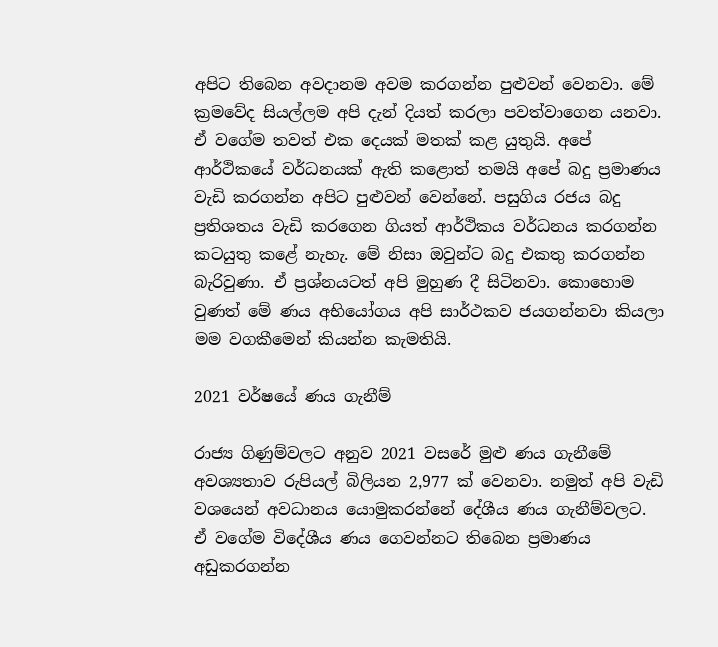අපිට තිබෙන අවදානම අවම කරගන්න පුළුවන් වෙනවා. මේ ක්‍රමවේද සියල්ලම අපි දැන් දියත් කරලා පවත්වාගෙන යනවා. ඒ වගේම තවත් එක දෙයක් මතක් කළ යුතුයි. අපේ ආර්ථිකයේ වර්ධනයක් ඇති කළොත් තමයි අපේ බදු ප්‍රමාණය වැඩි කරගන්න අපිට පුළුවන් වෙන්නේ. පසුගිය රජය බදු ප්‍රතිශතය වැඩි කරගෙන ගියත් ආර්ථිකය වර්ධනය කරගන්න කටයුතු කළේ නැහැ. මේ නිසා ඔවුන්ට බදු එකතු කරගන්න බැරිවුණා. ඒ ප්‍රශ්නයටත් අපි මුහුණ දී සිටිනවා. කොහොම වුණත් මේ ණය අභියෝගය අපි සාර්ථකව ජයගන්නවා කියලා මම වගකීමෙන් කියන්න කැමතියි.

2021 වර්ෂයේ ණය ගැනීම්

රාජ්‍ය ගිණුම්වලට අනුව 2021 වසරේ මුළු ණය ගැනීමේ අවශ්‍යතාව රුපියල් බිලියන 2,977 ක් වෙනවා. නමුත් අපි වැඩි වශයෙන් අවධානය යොමුකරන්නේ දේශීය ණය ගැනීම්වලට. ඒ වගේම විදේශීය ණය ගෙවන්නට තිබෙන ප්‍රමාණය අඩුකරගන්න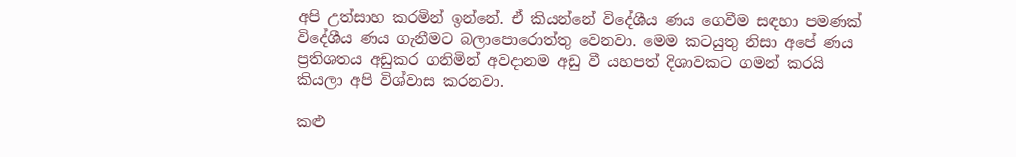අපි උත්සාහ කරමින් ඉන්නේ. ඒ කියන්නේ විදේශීය ණය ගෙවීම සඳහා පමණක් විදේශීය ණය ගැනීමට බලාපොරොත්තු වෙනවා. මෙම කටයුතු නිසා අපේ ණය ප්‍රතිශතය අඩුකර ගනිමින් අවදානම අඩු වී යහපත් දිශාවකට ගමන් කරයි කියලා අපි විශ්වාස කරනවා.

කළු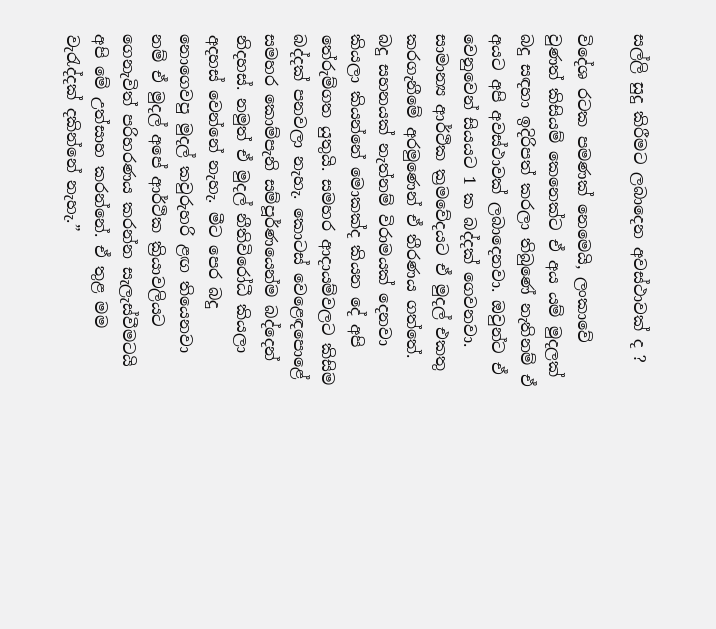සල්ලි සුදු කිරීමට ලබාදෙන අවස්ථාවක් ද ?

විදේශ රටක පමණක් නෙමෙයි, ලංකාවේ වුණත් කිසියම් කෙනෙක්ට ඒ අය යම් මුදලක් බදු සඳහා ඉදිරිපත් කරලා තිබුණේ නැතිනම් ඒ අයට අපි අවස්ථාවක් ලබාදෙනවා. ඔවුන්ට ඒ වෙනුවෙන් සියයට 1 ක බද්දක් ගෙවනවා. සාමාන්‍ය ආර්ථික ක්‍රමවේදයට ඒ මුදල් එකතු කරගැනීමේ අරමුණෙන් ඒ තීරණය ගත්තේ. බදු සහනයක් නැත්නම් විරාමයක් දෙනවා කියලා කියන්නේ මොකක්ද කියන දේ අපි තේරුම්ගත යුතුයි. සමහර ආදායම්වලට කිසිම බද්දක් පනවලා නැහැ. කොටස් වෙළෙඳපොළේ සමහර කොම්පැනි සම්පූර්ණයෙන්ම බද්දෙන් නිදහස්. නමුත් ඒ මුදල් නීතිවිරෝධී කියලා අදහස් වෙන්නේ නැහැ. මීට පෙර බදු නොගෙවපු මුදල් කවුරුහරි ළඟ තියෙනවා නම් ඒ මුදල් අපේ ආර්ථික ක්‍රියාවලියට ගෙනැවිත් පරිහරණය කරන්න සැලැස්වීමටයි අපි මේ උත්සාහ කරන්නේ. ඒ තුළ මම වැරැද්දක් දකින්නේ නැහැ.”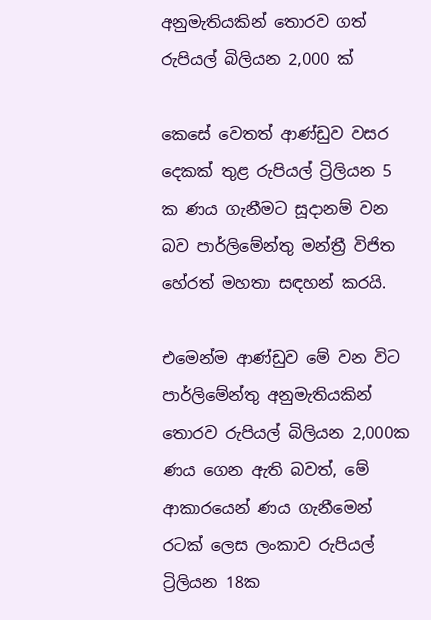අනුමැතියකින් තොරව ගත් රුපියල් බිලියන 2,000 ක්

කෙසේ වෙතත් ආණ්ඩුව වසර‍ දෙකක් තුළ රුපියල් ට්‍රිලියන 5 ක ණය ගැනීමට සූදානම් වන බව පාර්ලිමේන්තු මන්ත්‍රී විජිත හේරත් මහතා සඳහන් කරයි.

එමෙන්ම ආණ්ඩුව මේ වන විට පාර්ලිමේන්තු අනුමැතියකින් තොරව රුපියල් බිලියන 2,000ක ණය ගෙන ඇති බවත්, මේ ආකාරයෙන් ණය ගැනීමෙන් රටක් ලෙස ලංකාව රුපියල් ට්‍රිලියන 18ක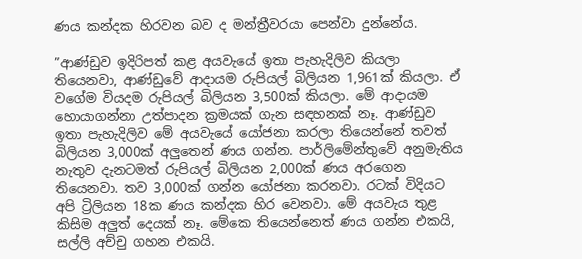ණය කන්දක හිරවන බව ද මන්ත්‍රීවරයා පෙන්වා දුන්නේය.

”ආණ්ඩුව ඉදිරිපත් කළ අයවැයේ ඉතා පැහැදිලිව කියලා තියෙනවා, ආණ්ඩුවේ ආදායම රුපියල් බිලියන 1,961ක් කියලා. ඒ වගේම වියදම රුපියල් බිලියන 3,500ක් කියලා. මේ ආදායම හොයාගන්නා උත්පාදන ක්‍රමයක් ගැන සඳහනක් නෑ. ආණ්ඩුව ඉතා පැහැදිලිව මේ අයවැයේ යෝජනා කරලා තියෙන්නේ තවත් බිලියන 3,000ක් අලුතෙන් ණය ගන්න. පාර්ලිමේන්තුවේ අනුමැතිය නැතුව දැනටමත් රුපියල් බිලියන 2,000ක් ණය අරගෙන තියෙනවා. තව 3,000ක් ගන්න යෝජනා කරනවා. රටක් විදියට අපි ට්‍රිලියන 18ක ණය කන්දක හිර වෙනවා. මේ අයවැය තුළ කිසිම අලුත් දෙයක් නෑ. මේකෙ තියෙන්නෙත් ණය ගන්න එකයි, සල්ලි අච්චු ගහන එකයි.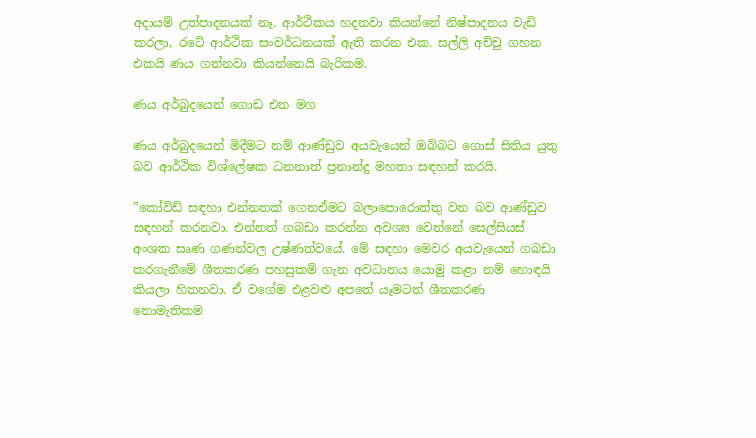අදායම් උත්පාදනයක් නෑ. ආර්ථිකය හදනවා කියන්නේ නිෂ්පාදනය වැඩි කරලා, රටේ ආර්ථික සංවර්ධනයක් ඇති කරන එක. සල්ලි අච්චු ගහන එකයි ණය ගන්නවා කියන්නෙයි බැරිකම.

ණය අර්බුදයෙන් ගොඩ එන මග

ණය අර්බුදයෙන් මිදීමට නම් ආණ්ඩුව අයවැයෙන් ඔබ්බට ගොස් සිතිය යුතු බව ආර්ථික විශ්ලේෂක ධනනාත් ප්‍රනාන්දු මහතා සඳහන් කරයි.

”කෝවිඩ් සඳහා එන්නතක් ගෙනඒමට බලාපොරොත්තු වන බව ආණ්ඩුව සඳහන් කරනවා. එන්නත් ගබඩා කරන්න අවශ්‍ය වෙන්නේ සෙල්සියස් අංශක සෘණ ගණන්වල උෂ්ණත්වයේ. මේ සඳහා මෙවර අයවැයෙන් ගබඩා කරගැනීමේ ශීතකරණ පහසුකම් ගැන අවධානය යොමු කළා නම් හොඳයි කියලා හිතනවා. ඒ වගේම එළවළු අපතේ යෑමටත් ශීතකරණ නොමැතිකම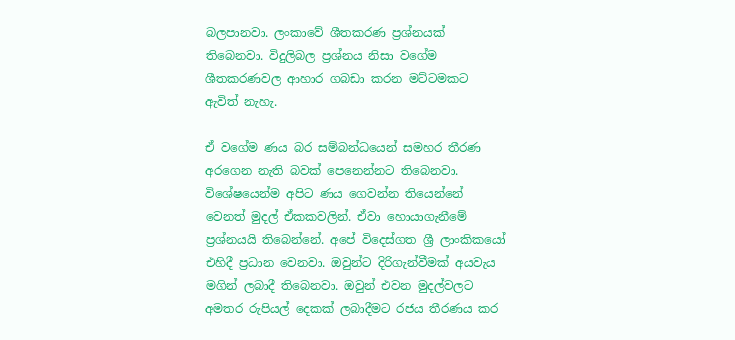බලපානවා. ලංකාවේ ශීතකරණ ප්‍රශ්නයක් තිබෙනවා. විදුලිබල ප්‍රශ්නය නිසා වගේම ශීතකරණවල ආහාර ගබඩා කරන මට්ටමකට ඇවිත් නැහැ.

ඒ වගේම ණය බර සම්බන්ධයෙන් සමහර තීරණ අරගෙන නැති බවක් පෙනෙන්නට තිබෙනවා. විශේෂයෙන්ම අපිට ණය ගෙවන්න තියෙන්නේ වෙනත් මුදල් ඒකකවලින්. ඒවා හොයාගැනීමේ ප්‍රශ්නයයි තිබෙන්නේ. අපේ විදෙස්ගත ශ්‍රී ලාංකිකයෝ එහිදී ප්‍රධාන වෙනවා. ඔවුන්ට දිරිගැන්වීමක් අයවැය මගින් ලබාදී තිබෙනවා. ඔවුන් එවන මුදල්වලට අමතර රුපියල් දෙකක් ලබාදීමට රජය තීරණය කර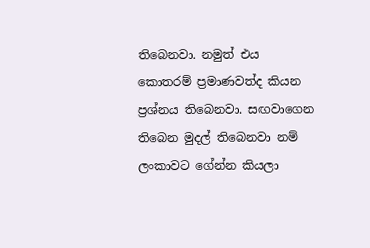තිබෙනවා. නමුත් එය කොතරම් ප්‍රමාණවත්ද කියන ප්‍රශ්නය තිබෙනවා. සඟවාගෙන තිබෙන මුදල් තිබෙනවා නම් ලංකාවට ගේන්න කියලා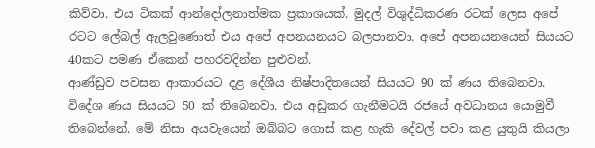කිව්වා. එය ටිකක් ආන්දෝලනාත්මක ප්‍රකාශයක්. මුදල් විශුද්ධිකරණ රටක් ලෙස අපේ රටට ලේබල් ඇලවුණොත් එය අපේ අපනයනයට බලපානවා. අපේ අපනයනයෙන් සියයට 40කට පමණ ඒකෙන් පහරවදින්න පුළුවන්.
ආණ්ඩුව පවසන ආකාරයට දළ දේශීය නිෂ්පාදිතයෙන් සියයට 90 ක් ණය තිබෙනවා. විදේශ ණය සියයට 50 ක් තිබෙනවා. එය අඩුකර ගැනීමටයි රජයේ අවධානය යොමුවී තිබෙන්නේ. මේ නිසා අයවැයෙන් ඔබ්බට ගොස් කළ හැකි දේවල් පවා කළ යුතුයි කියලා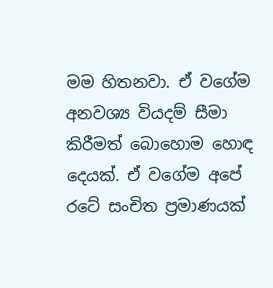මම හිතනවා. ඒ වගේම අනවශ්‍ය වියදම් සීමා කිරීමත් බොහොම හොඳ දෙයක්. ඒ වගේම අපේ රටේ සංචිත ප්‍රමාණයක්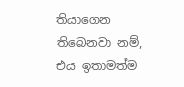තියාගෙන තිබෙනවා නම්, එය ඉතාමත්ම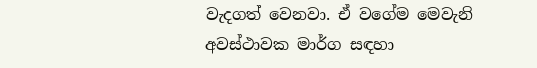වැදගත් වෙනවා. ඒ වගේම මෙවැනි අවස්ථාවක මාර්ග සඳහා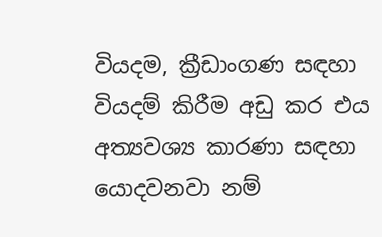වියදම, ක්‍රීඩාංගණ සඳහා වියදම් කිරීම අඩු කර එය අත්‍යවශ්‍ය කාරණා සඳහා යොදවනවා නම්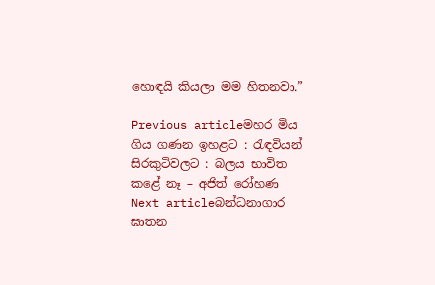හොඳයි කියලා මම හිතනවා.”

Previous articleමහර මිය ගිය ගණන ඉහළට : රැඳවියන් සිරකුටිවලට : බලය භාවිත කළේ නෑ – අජිත් රෝහණ
Next articleබන්ධනාගාර ඝාතන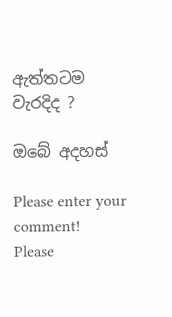ඇත්තටම වැරදිද ?

ඔබේ අදහස්

Please enter your comment!
Please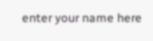enter your name here